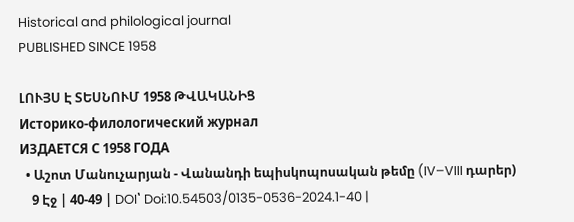Historical and philological journal
PUBLISHED SINCE 1958

ԼՈՒՅՍ Է ՏԵՍՆՈՒՄ 1958 ԹՎԱԿԱՆԻՑ
Историко-филологический журнал
ИЗДАЕТСЯ С 1958 ГОДА
  • Աշոտ Մանուչարյան - Վանանդի եպիսկոպոսական թեմը (IV–VIII դարեր)
    9 Էջ | 40-49 | DOI՝ Doi:10.54503/0135-0536-2024.1-40 |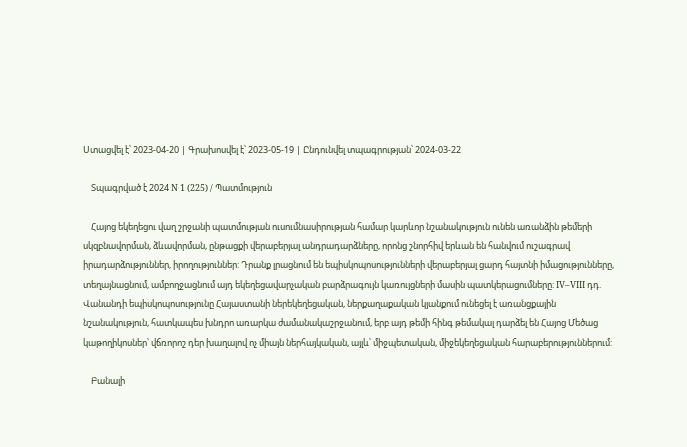Ստացվել է՝ 2023-04-20 | Գրախոսվել է՝ 2023-05-19 | Ընդունվել տպագրության՝ 2024-03-22

    Տպագրված է 2024 N 1 (225) / Պատմություն

    Հայոց եկեղեցու վաղ շրջանի պատմության ուսումնասիրության համար կարևոր նշանակություն ունեն առանձին թեմերի սկզբնավորման, ձևավորման, ընթացքի վերաբերյալ անդրադարձները, որոնց շնորհիվ երևան են հանվում ուշագրավ իրադարձություններ, իրողություններ: Դրանք լրացնում են եպիսկոպոսությունների վերաբերյալ ցարդ հայտնի իմացությունները, տեղայնացնում, ամբողջացնում այդ եկեղեցավարչական բարձրագույն կառույցների մասին պատկերացումները: IV–VIII դդ. Վանանդի եպիսկոպոսությունը Հայաստանի ներեկեղեցական, ներքաղաքական կյանքում ունեցել է առանցքային նշանակություն, հատկապես խնդրո առարկա ժամանակաշրջանում, երբ այդ թեմի հինգ թեմակալ դարձել են Հայոց Մեծաց կաթողիկոսներ՝ վճռորոշ դեր խաղալով ոչ միայն ներհայկական, այլև՝ միջպետական, միջեկեղեցական հարաբերություններում:

    Բանալի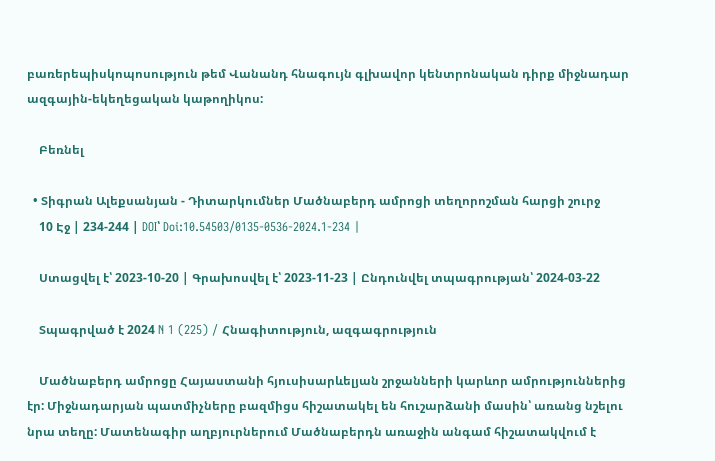բառերեպիսկոպոսություն թեմ Վանանդ հնագույն գլխավոր կենտրոնական դիրք միջնադար ազգային-եկեղեցական կաթողիկոս:

    Բեռնել

  • Տիգրան Ալեքսանյան - Դիտարկումներ Մածնաբերդ ամրոցի տեղորոշման հարցի շուրջ
    10 Էջ | 234-244 | DOI՝ Doi:10.54503/0135-0536-2024.1-234 |

    Ստացվել է՝ 2023-10-20 | Գրախոսվել է՝ 2023-11-23 | Ընդունվել տպագրության՝ 2024-03-22

    Տպագրված է 2024 N 1 (225) / Հնագիտություն, ազգագրություն

    Մածնաբերդ ամրոցը Հայաստանի հյուսիսարևելյան շրջանների կարևոր ամրություններից էր: Միջնադարյան պատմիչները բազմիցս հիշատակել են հուշարձանի մասին՝ առանց նշելու նրա տեղը: Մատենագիր աղբյուրներում Մածնաբերդն առաջին անգամ հիշատակվում է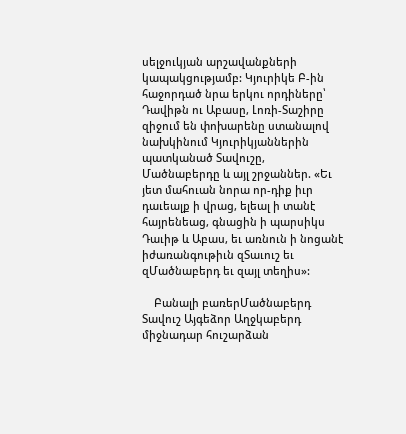սելջուկյան արշավանքների կապակցությամբ: Կյուրիկե Բ-ին հաջորդած նրա երկու որդիները՝ Դավիթն ու Աբասը, Լոռի-Տաշիրը զիջում են փոխարենը ստանալով նախկինում Կյուրիկյաններին պատկանած Տավուշը, Մածնաբերդը և այլ շրջաններ. «Եւ յետ մահուան նորա որ-դիք իւր դաւեալք ի վրաց, ելեալ ի տանէ հայրենեաց, գնացին ի պարսիկս Դաւիթ և Աբաս, եւ առնուն ի նոցանէ իժառանգութիւն զՏաւուշ եւ զՄածնաբերդ եւ զայլ տեղիս»:

    Բանալի բառերՄածնաբերդ Տավուշ Այգեձոր Աղջկաբերդ միջնադար հուշարձան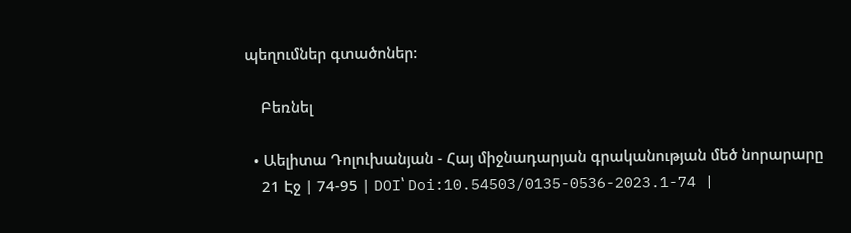պեղումներ գտածոներ:

    Բեռնել

  • Աելիտա Դոլուխանյան - Հայ միջնադարյան գրականության մեծ նորարարը
    21 Էջ | 74-95 | DOI՝ Doi:10.54503/0135-0536-2023.1-74 |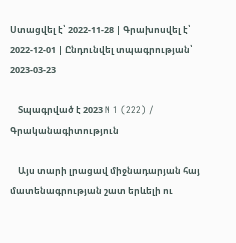Ստացվել է՝ 2022-11-28 | Գրախոսվել է՝ 2022-12-01 | Ընդունվել տպագրության՝ 2023-03-23

    Տպագրված է 2023 N 1 (222) / Գրականագիտություն

    Այս տարի լրացավ միջնադարյան հայ մատենագրության շատ երևելի ու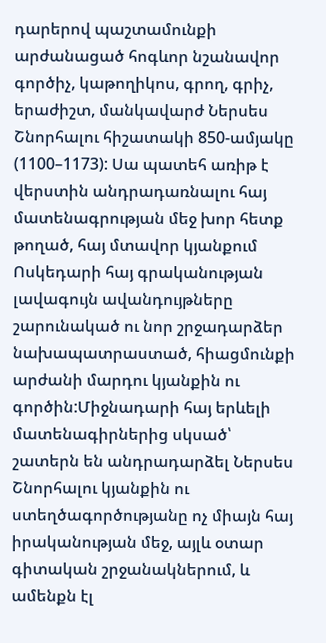դարերով պաշտամունքի արժանացած հոգևոր նշանավոր գործիչ, կաթողիկոս, գրող, գրիչ, երաժիշտ, մանկավարժ Ներսես Շնորհալու հիշատակի 850-ամյակը (1100–1173): Սա պատեհ առիթ է վերստին անդրադառնալու հայ մատենագրության մեջ խոր հետք թողած, հայ մտավոր կյանքում Ոսկեդարի հայ գրականության լավագույն ավանդույթները շարունակած ու նոր շրջադարձեր նախապատրաստած, հիացմունքի արժանի մարդու կյանքին ու գործին:Միջնադարի հայ երևելի մատենագիրներից սկսած՝ շատերն են անդրադարձել Ներսես Շնորհալու կյանքին ու ստեղծագործությանը ոչ միայն հայ իրականության մեջ, այլև օտար գիտական շրջանակներում, և ամենքն էլ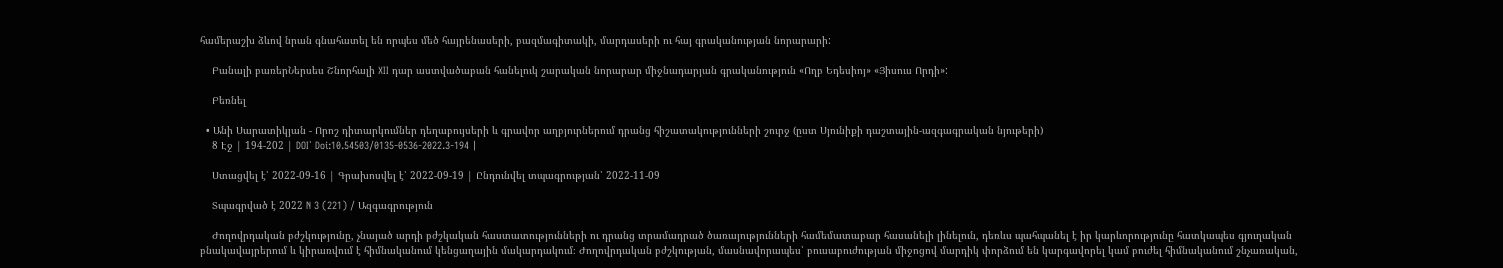համերաշխ ձևով նրան գնահատել են որպես մեծ հայրենասերի, բազմագիտակի, մարդասերի ու հայ գրականության նորարարի:

    Բանալի բառերՆերսես Շնորհալի XII դար աստվածաբան հանելուկ շարական նորարար միջնադարյան գրականություն «Ողբ Եդեսիոյ» «Յիսուս Որդի»:

    Բեռնել

  • Անի Սարատիկյան - Որոշ դիտարկումներ դեղաբույսերի և գրավոր աղբյուրներում դրանց հիշատակությունների շուրջ (ըստ Սյունիքի դաշտային-ազգագրական նյութերի)
    8 Էջ | 194-202 | DOI՝ Doi:10.54503/0135-0536-2022.3-194 |

    Ստացվել է՝ 2022-09-16 | Գրախոսվել է՝ 2022-09-19 | Ընդունվել տպագրության՝ 2022-11-09

    Տպագրված է 2022 N 3 (221) / Ազգագրություն

    Ժողովրդական բժշկությունը, չնայած արդի բժշկական հաստատությունների ու դրանց տրամադրած ծառայությունների համեմատաբար հասանելի լինելուն, դեռևս պահպանել է իր կարևորությունը հատկապես գյուղական բնակավայրերում և կիրառվում է հիմնականում կենցաղային մակարդակում։ Ժողովրդական բժշկության, մասնավորապես՝ բուսաբուժության միջոցով մարդիկ փորձում են կարգավորել կամ բուժել հիմնականում շնչառական,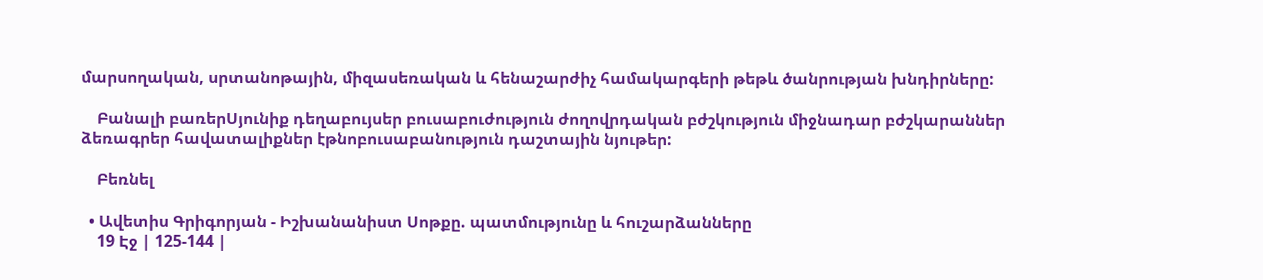մարսողական, սրտանոթային, միզասեռական և հենաշարժիչ համակարգերի թեթև ծանրության խնդիրները:

    Բանալի բառերՍյունիք դեղաբույսեր բուսաբուժություն ժողովրդական բժշկություն միջնադար բժշկարաններ ձեռագրեր հավատալիքներ էթնոբուսաբանություն դաշտային նյութեր:

    Բեռնել

  • Ավետիս Գրիգորյան - Իշխանանիստ Սոթքը. պատմությունը և հուշարձանները
    19 Էջ | 125-144 |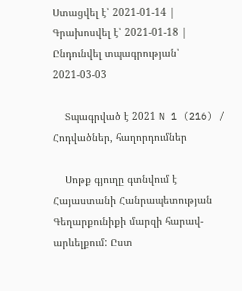Ստացվել է՝ 2021-01-14 | Գրախոսվել է՝ 2021-01-18 | Ընդունվել տպագրության՝ 2021-03-03

    Տպագրված է 2021 N 1 (216) / Հոդվածներ, հաղորդումներ

    Սոթք գյուղը գտնվում է Հայաստանի Հանրապետության Գեղարքունիքի մարզի հարավ-արևելքում: Ըստ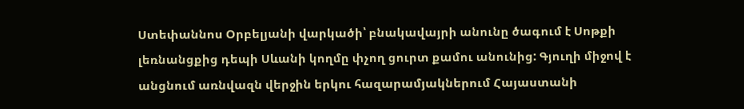Ստեփաննոս Օրբելյանի վարկածի՝ բնակավայրի անունը ծագում է Սոթքի լեռնանցքից դեպի Սևանի կողմը փչող ցուրտ քամու անունից: Գյուղի միջով է անցնում առնվազն վերջին երկու հազարամյակներում Հայաստանի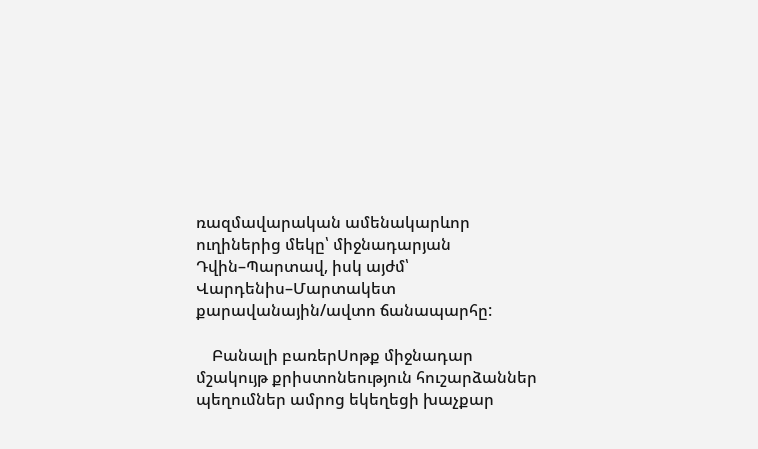ռազմավարական ամենակարևոր ուղիներից մեկը՝ միջնադարյան Դվին–Պարտավ, իսկ այժմ՝ Վարդենիս–Մարտակետ քարավանային/ավտո ճանապարհը:

    Բանալի բառերՍոթք միջնադար մշակույթ քրիստոնեություն հուշարձաններ պեղումներ ամրոց եկեղեցի խաչքար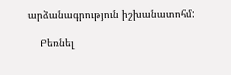արձանագրություն իշխանատոհմ:

    Բեռնել